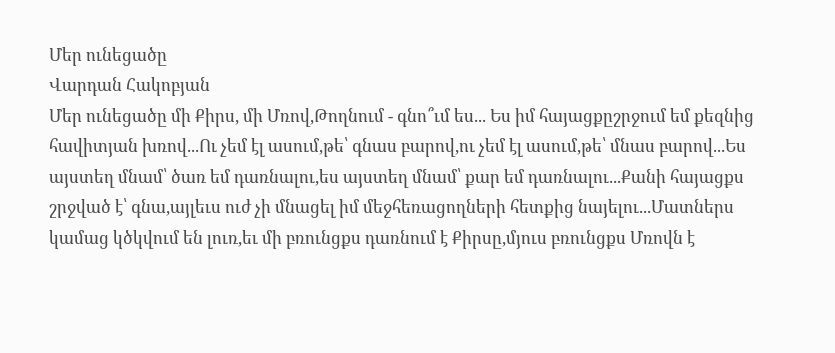Մեր ունեցածը
Վարդան Հակոբյան
Մեր ունեցածը մի Քիրս, մի Մռով,Թողնում - գնո՞ւմ ես... Ես իմ հայացքըշրջում եմ քեզնից հավիտյան խռով...Ու չեմ էլ ասում,թե՝ գնաս բարով,ու չեմ էլ ասում,թե՝ մնաս բարով...Ես այստեղ մնամ՝ ծառ եմ դառնալու,ես այստեղ մնամ՝ քար եմ դառնալու...Քանի հայացքս շրջված է՝ գնա,այլեւս ուժ չի մնացել իմ մեջհեռացողների հետքից նայելու...Մատներս կամաց կծկվում են լուռ,եւ մի բռունցքս դառնում է Քիրսը,մյուս բռունցքս Մռովն է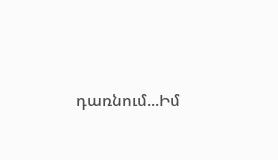դառնում...Իմ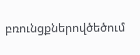բռունցքներովծեծում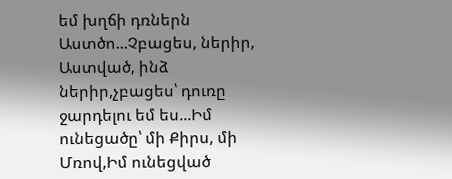եմ խղճի դռներն Աստծո...Չբացես, ներիր, Աստված, ինձ ներիր,չբացես՝ դուռը ջարդելու եմ ես...Իմ ունեցածը՝ մի Քիրս, մի Մռով,Իմ ունեցված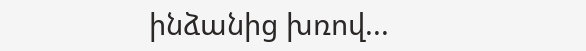ինձանից խռով...